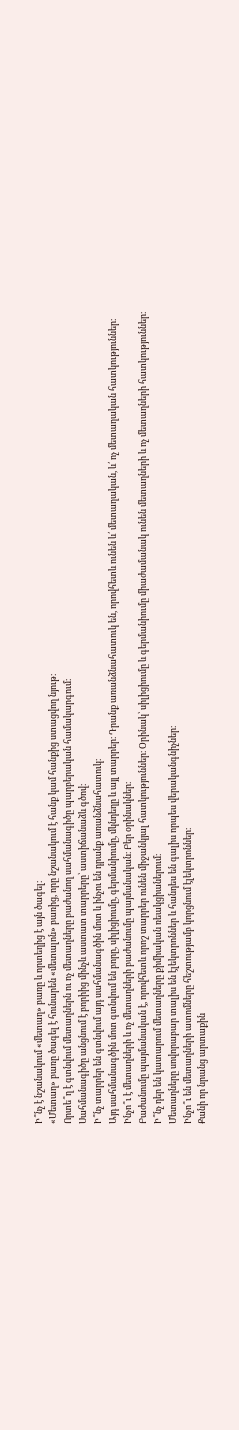Ի՞նչ է նշանակում «մետաղ» բառը և որտեղից է այն ծագել։
«Մետաղ» բառը ծագել է հունարեն «մետալոն» բառից, որը նշանակում է հանք կամ հանքից ստացվող նյութ։
Որտե՞ղ է գտնվում մետաղներն ու ոչ մետաղները բաժանող սահմանագիծը պարբերական համակարգում։
Սահմանագիծը անցնում է բորիից մինչև աստատ տարրերը՝ աստիճանաձև գծով։
Ի՞նչ տարրեր են գտնվում այդ սահմանագծին մոտ և ինչու են դրանք առանձնահատուկ։
Այդ սահմանագծին մոտ գտնվում են բորը, սիլիցիումը, գերմանիումը, մկնդեղը և այլ տարրեր։ Դրանք առանձնահատուկ են, որովհետև ունեն և՛ մետաղական, և՛ ոչ մետաղական հատկություններ։
Ինչո՞ւ է մետաղների և ոչ մետաղների բաժանումը պայմանական։ Բեր օրինակներ։
Բաժանումը պայմանական է, որովհետև որոշ տարրեր ունեն միջանկյալ հատկություններ։ Օրինակ՝ սիլիցիումը և գերմանիումը միաժամանակ ունեն մետաղների և ոչ մետաղների հատկություններ։
Ի՞նչ դեր են կատարում մետաղները քիմիական ռեակցիաներում։
Մետաղները սովորաբար տալիս են էլեկտրոններ և հանդես են գալիս որպես վերականգնիչներ։
Ինչո՞ւ են մետաղների ատոմները հեշտությամբ կորցնում էլեկտրոններ։
Քանի որ նրանց արտաքին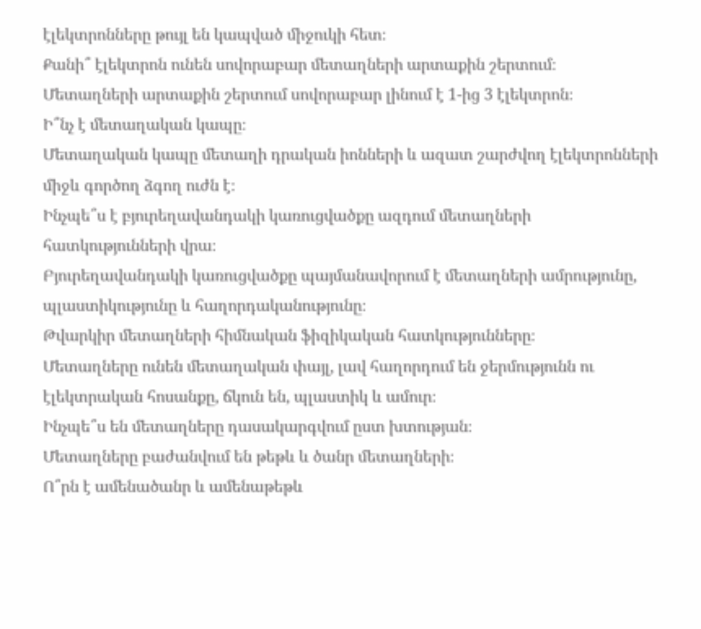էլեկտրոնները թույլ են կապված միջուկի հետ։
Քանի՞ էլեկտրոն ունեն սովորաբար մետաղների արտաքին շերտում։
Մետաղների արտաքին շերտում սովորաբար լինում է 1-ից 3 էլեկտրոն։
Ի՞նչ է մետաղական կապը։
Մետաղական կապը մետաղի դրական իոնների և ազատ շարժվող էլեկտրոնների միջև գործող ձգող ուժն է։
Ինչպե՞ս է բյուրեղավանդակի կառուցվածքը ազդում մետաղների հատկությունների վրա։
Բյուրեղավանդակի կառուցվածքը պայմանավորում է մետաղների ամրությունը, պլաստիկությունը և հաղորդականությունը։
Թվարկիր մետաղների հիմնական ֆիզիկական հատկությունները։
Մետաղները ունեն մետաղական փայլ, լավ հաղորդում են ջերմությունն ու էլեկտրական հոսանքը, ճկուն են, պլաստիկ և ամուր։
Ինչպե՞ս են մետաղները դասակարգվում ըստ խտության։
Մետաղները բաժանվում են թեթև և ծանր մետաղների։
Ո՞րն է ամենածանր և ամենաթեթև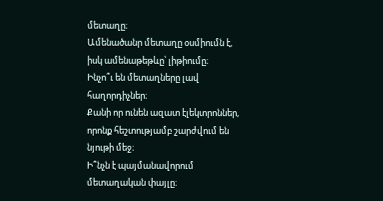մետաղը։
Ամենածանր մետաղը օսմիումն է, իսկ ամենաթեթևը՝ լիթիումը։
Ինչո՞ւ են մետաղները լավ հաղորդիչներ։
Քանի որ ունեն ազատ էլեկտրոններ, որոնք հեշտությամբ շարժվում են նյութի մեջ։
Ի՞նչն է պայմանավորում մետաղական փայլը։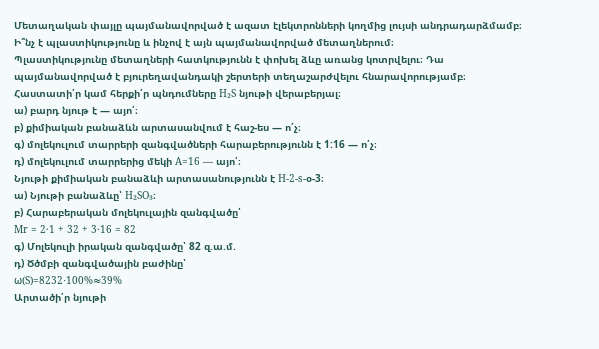Մետաղական փայլը պայմանավորված է ազատ էլեկտրոնների կողմից լույսի անդրադարձմամբ։
Ի՞նչ է պլաստիկությունը և ինչով է այն պայմանավորված մետաղներում։
Պլաստիկությունը մետաղների հատկությունն է փոխել ձևը առանց կոտրվելու։ Դա պայմանավորված է բյուրեղավանդակի շերտերի տեղաշարժվելու հնարավորությամբ։
Հաստատի՛ր կամ հերքի՛ր պնդումները H₂S նյութի վերաբերյալ։
ա) բարդ նյութ է — այո՛։
բ) քիմիական բանաձևն արտասանվում է հաշ-ես — ո՛չ։
գ) մոլեկուլում տարրերի զանգվածների հարաբերությունն է 1:16 — ո՛չ։
դ) մոլեկուլում տարրերից մեկի A=16 — այո՛։
Նյութի քիմիական բանաձևի արտասանությունն է H-2-s-օ-3։
ա) Նյութի բանաձևը՝ H₂SO₃։
բ) Հարաբերական մոլեկուլային զանգվածը՝
Mr = 2·1 + 32 + 3·16 = 82
գ) Մոլեկուլի իրական զանգվածը՝ 82 զ.ա.մ.
դ) Ծծմբի զանգվածային բաժինը՝
ω(S)=8232⋅100%≈39%
Արտածի՛ր նյութի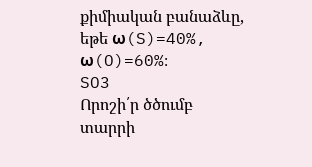քիմիական բանաձևը, եթե ω(S)=40%, ω(O)=60%։
SO3
Որոշի՛ր ծծումբ տարրի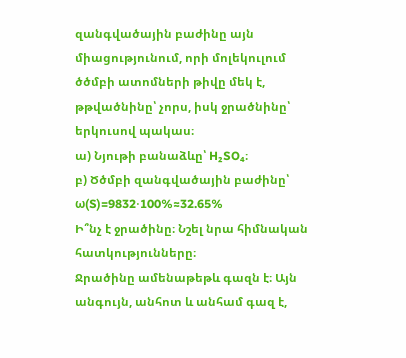զանգվածային բաժինը այն միացությունում, որի մոլեկուլում ծծմբի ատոմների թիվը մեկ է, թթվածնինը՝ չորս, իսկ ջրածնինը՝ երկուսով պակաս։
ա) Նյութի բանաձևը՝ H₂SO₄։
բ) Ծծմբի զանգվածային բաժինը՝
ω(S)=9832⋅100%≈32.65%
Ի՞նչ է ջրածինը։ Նշել նրա հիմնական հատկությունները։
Ջրածինը ամենաթեթև գազն է։ Այն անգույն, անհոտ և անհամ գազ է,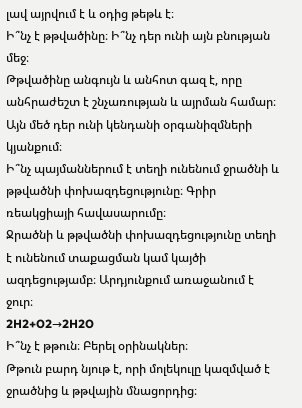լավ այրվում է և օդից թեթև է։
Ի՞նչ է թթվածինը։ Ի՞նչ դեր ունի այն բնության մեջ։
Թթվածինը անգույն և անհոտ գազ է, որը անհրաժեշտ է շնչառության և այրման համար։ Այն մեծ դեր ունի կենդանի օրգանիզմների կյանքում։
Ի՞նչ պայմաններում է տեղի ունենում ջրածնի և թթվածնի փոխազդեցությունը։ Գրիր ռեակցիայի հավասարումը։
Ջրածնի և թթվածնի փոխազդեցությունը տեղի է ունենում տաքացման կամ կայծի ազդեցությամբ։ Արդյունքում առաջանում է ջուր։
2H2+O2→2H2O
Ի՞նչ է թթուն։ Բերել օրինակներ։
Թթուն բարդ նյութ է, որի մոլեկուլը կազմված է ջրածնից և թթվային մնացորդից։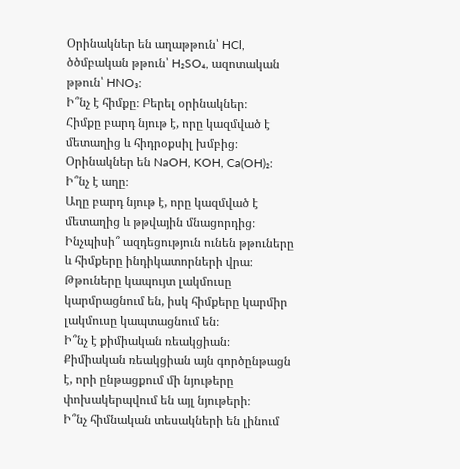Օրինակներ են աղաթթուն՝ HCl, ծծմբական թթուն՝ H₂SO₄, ազոտական թթուն՝ HNO₃։
Ի՞նչ է հիմքը։ Բերել օրինակներ։
Հիմքը բարդ նյութ է, որը կազմված է մետաղից և հիդրօքսիլ խմբից։
Օրինակներ են NaOH, KOH, Ca(OH)₂։
Ի՞նչ է աղը։
Աղը բարդ նյութ է, որը կազմված է մետաղից և թթվային մնացորդից։
Ինչպիսի՞ ազդեցություն ունեն թթուները և հիմքերը ինդիկատորների վրա։
Թթուները կապույտ լակմուսը կարմրացնում են, իսկ հիմքերը կարմիր լակմուսը կապտացնում են։
Ի՞նչ է քիմիական ռեակցիան։
Քիմիական ռեակցիան այն գործընթացն է, որի ընթացքում մի նյութերը փոխակերպվում են այլ նյութերի։
Ի՞նչ հիմնական տեսակների են լինում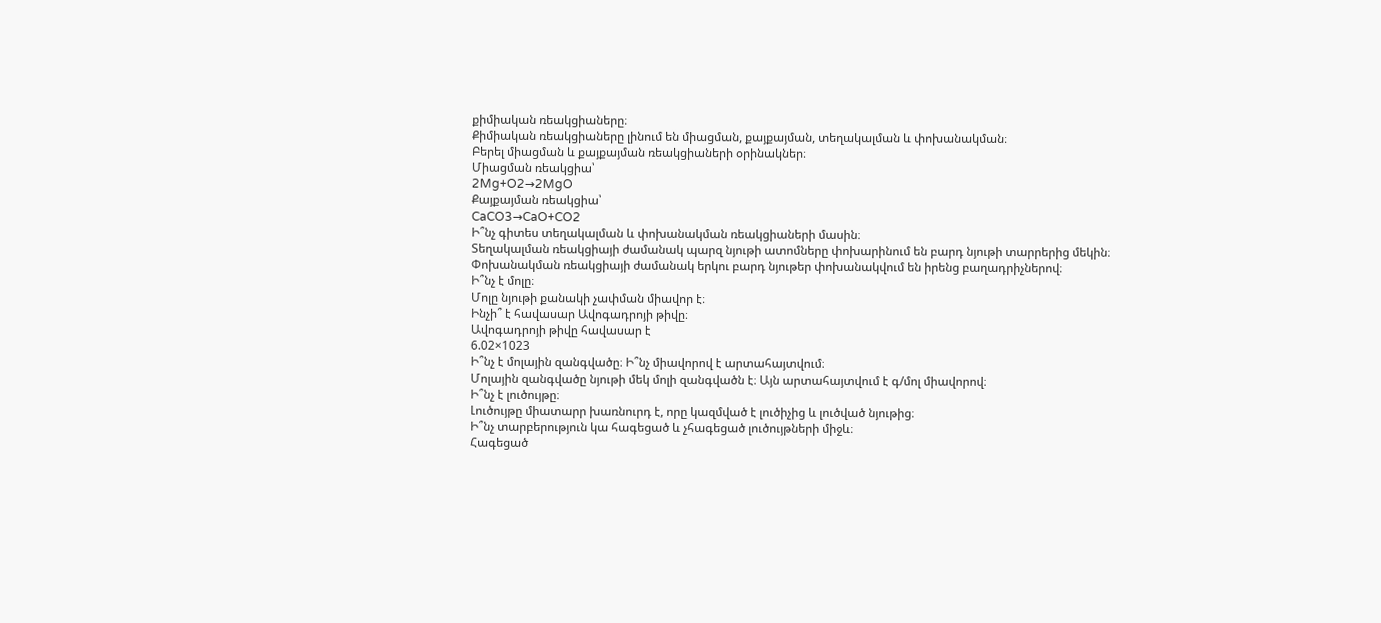քիմիական ռեակցիաները։
Քիմիական ռեակցիաները լինում են միացման, քայքայման, տեղակալման և փոխանակման։
Բերել միացման և քայքայման ռեակցիաների օրինակներ։
Միացման ռեակցիա՝
2Mg+O2→2MgO
Քայքայման ռեակցիա՝
CaCO3→CaO+CO2
Ի՞նչ գիտես տեղակալման և փոխանակման ռեակցիաների մասին։
Տեղակալման ռեակցիայի ժամանակ պարզ նյութի ատոմները փոխարինում են բարդ նյութի տարրերից մեկին։
Փոխանակման ռեակցիայի ժամանակ երկու բարդ նյութեր փոխանակվում են իրենց բաղադրիչներով։
Ի՞նչ է մոլը։
Մոլը նյութի քանակի չափման միավոր է։
Ինչի՞ է հավասար Ավոգադրոյի թիվը։
Ավոգադրոյի թիվը հավասար է
6.02×1023
Ի՞նչ է մոլային զանգվածը։ Ի՞նչ միավորով է արտահայտվում։
Մոլային զանգվածը նյութի մեկ մոլի զանգվածն է։ Այն արտահայտվում է գ/մոլ միավորով։
Ի՞նչ է լուծույթը։
Լուծույթը միատարր խառնուրդ է, որը կազմված է լուծիչից և լուծված նյութից։
Ի՞նչ տարբերություն կա հագեցած և չհագեցած լուծույթների միջև։
Հագեցած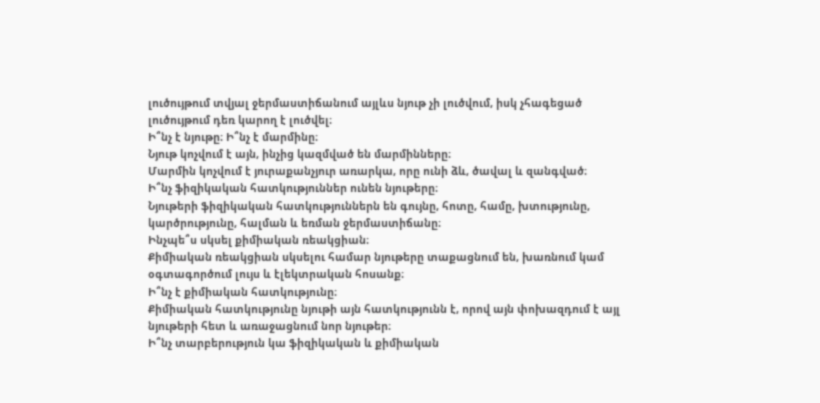լուծույթում տվյալ ջերմաստիճանում այլևս նյութ չի լուծվում, իսկ չհագեցած լուծույթում դեռ կարող է լուծվել։
Ի՞նչ է նյութը։ Ի՞նչ է մարմինը։
Նյութ կոչվում է այն, ինչից կազմված են մարմինները։
Մարմին կոչվում է յուրաքանչյուր առարկա, որը ունի ձև, ծավալ և զանգված։
Ի՞նչ ֆիզիկական հատկություններ ունեն նյութերը։
Նյութերի ֆիզիկական հատկություններն են գույնը, հոտը, համը, խտությունը, կարծրությունը, հալման և եռման ջերմաստիճանը։
Ինչպե՞ս սկսել քիմիական ռեակցիան։
Քիմիական ռեակցիան սկսելու համար նյութերը տաքացնում են, խառնում կամ օգտագործում լույս և էլեկտրական հոսանք։
Ի՞նչ է քիմիական հատկությունը։
Քիմիական հատկությունը նյութի այն հատկությունն է, որով այն փոխազդում է այլ նյութերի հետ և առաջացնում նոր նյութեր։
Ի՞նչ տարբերություն կա ֆիզիկական և քիմիական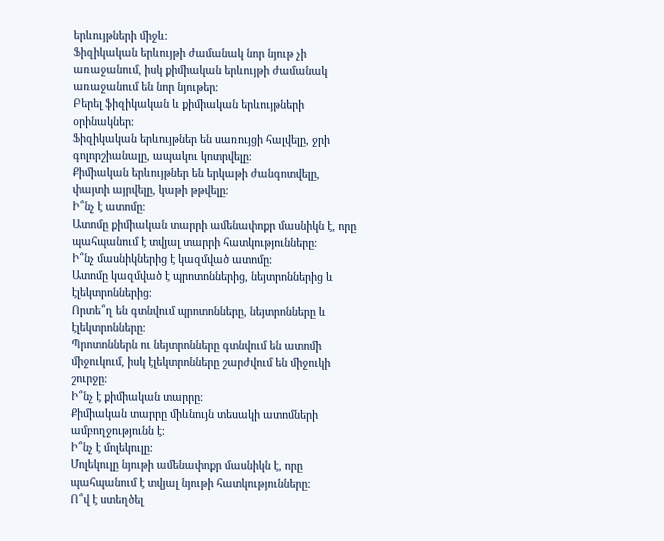երևույթների միջև։
Ֆիզիկական երևույթի ժամանակ նոր նյութ չի առաջանում, իսկ քիմիական երևույթի ժամանակ առաջանում են նոր նյութեր։
Բերել ֆիզիկական և քիմիական երևույթների օրինակներ։
Ֆիզիկական երևույթներ են սառույցի հալվելը, ջրի գոլորշիանալը, ապակու կոտրվելը։
Քիմիական երևույթներ են երկաթի ժանգոտվելը, փայտի այրվելը, կաթի թթվելը։
Ի՞նչ է ատոմը։
Ատոմը քիմիական տարրի ամենափոքր մասնիկն է, որը պահպանում է տվյալ տարրի հատկությունները։
Ի՞նչ մասնիկներից է կազմված ատոմը։
Ատոմը կազմված է պրոտոններից, նեյտրոններից և էլեկտրոններից։
Որտե՞ղ են գտնվում պրոտոնները, նեյտրոնները և էլեկտրոնները։
Պրոտոններն ու նեյտրոնները գտնվում են ատոմի միջուկում, իսկ էլեկտրոնները շարժվում են միջուկի շուրջը։
Ի՞նչ է քիմիական տարրը։
Քիմիական տարրը միևնույն տեսակի ատոմների ամբողջությունն է։
Ի՞նչ է մոլեկուլը։
Մոլեկուլը նյութի ամենափոքր մասնիկն է, որը պահպանում է տվյալ նյութի հատկությունները։
Ո՞վ է ստեղծել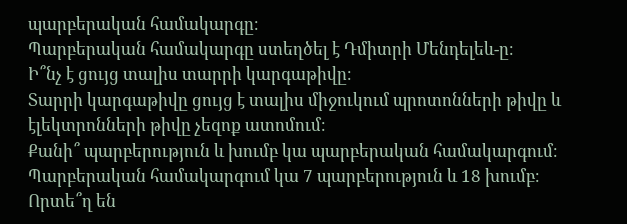պարբերական համակարգը։
Պարբերական համակարգը ստեղծել է Դմիտրի Մենդելեև-ը։
Ի՞նչ է ցույց տալիս տարրի կարգաթիվը։
Տարրի կարգաթիվը ցույց է տալիս միջուկում պրոտոնների թիվը և էլեկտրոնների թիվը չեզոք ատոմում։
Քանի՞ պարբերություն և խումբ կա պարբերական համակարգում։
Պարբերական համակարգում կա 7 պարբերություն և 18 խումբ։
Որտե՞ղ են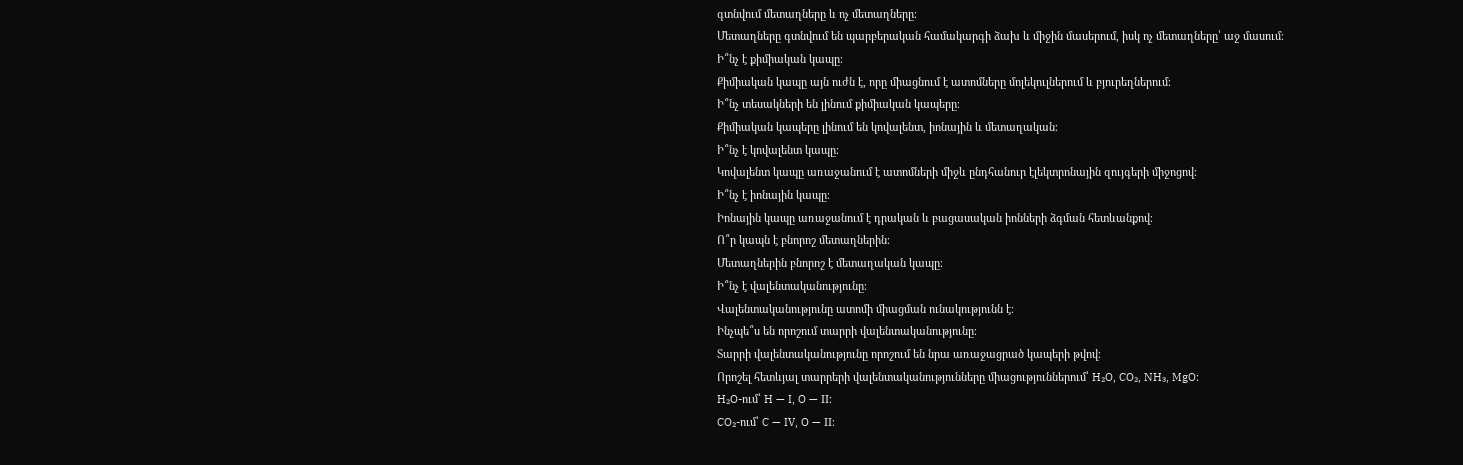գտնվում մետաղները և ոչ մետաղները։
Մետաղները գտնվում են պարբերական համակարգի ձախ և միջին մասերում, իսկ ոչ մետաղները՝ աջ մասում։
Ի՞նչ է քիմիական կապը։
Քիմիական կապը այն ուժն է, որը միացնում է ատոմները մոլեկուլներում և բյուրեղներում։
Ի՞նչ տեսակների են լինում քիմիական կապերը։
Քիմիական կապերը լինում են կովալենտ, իոնային և մետաղական։
Ի՞նչ է կովալենտ կապը։
Կովալենտ կապը առաջանում է ատոմների միջև ընդհանուր էլեկտրոնային զույգերի միջոցով։
Ի՞նչ է իոնային կապը։
Իոնային կապը առաջանում է դրական և բացասական իոնների ձգման հետևանքով։
Ո՞ր կապն է բնորոշ մետաղներին։
Մետաղներին բնորոշ է մետաղական կապը։
Ի՞նչ է վալենտականությունը։
Վալենտականությունը ատոմի միացման ունակությունն է։
Ինչպե՞ս են որոշում տարրի վալենտականությունը։
Տարրի վալենտականությունը որոշում են նրա առաջացրած կապերի թվով։
Որոշել հետևյալ տարրերի վալենտականությունները միացություններում՝ H₂O, CO₂, NH₃, MgO։
H₂O-ում՝ H — I, O — II։
CO₂-ում՝ C — IV, O — II։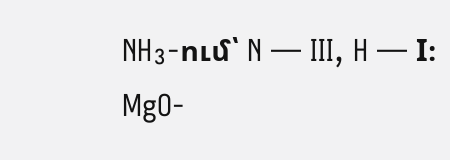NH₃-ում՝ N — III, H — I։
MgO-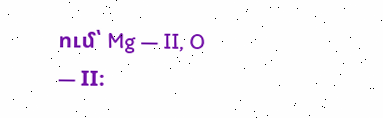ում՝ Mg — II, O — II։